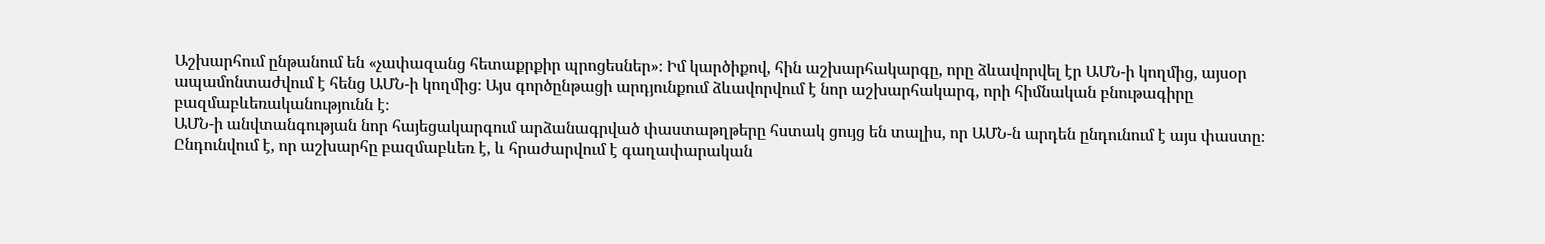Աշխարհում ընթանում են «չափազանց հետաքրքիր պրոցեսներ»։ Իմ կարծիքով, հին աշխարհակարգը, որը ձևավորվել էր ԱՄՆ-ի կողմից, այսօր ապամոնտաժվում է հենց ԱՄՆ-ի կողմից։ Այս գործընթացի արդյունքում ձևավորվում է նոր աշխարհակարգ, որի հիմնական բնութագիրը բազմաբևեռականությունն է։
ԱՄՆ-ի անվտանգության նոր հայեցակարգում արձանագրված փաստաթղթերը հստակ ցույց են տալիս, որ ԱՄՆ-ն արդեն ընդունում է այս փաստը։ Ընդունվում է, որ աշխարհը բազմաբևեռ է, և հրաժարվում է գաղափարական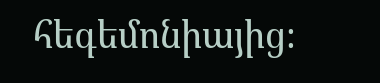հեգեմոնիայից։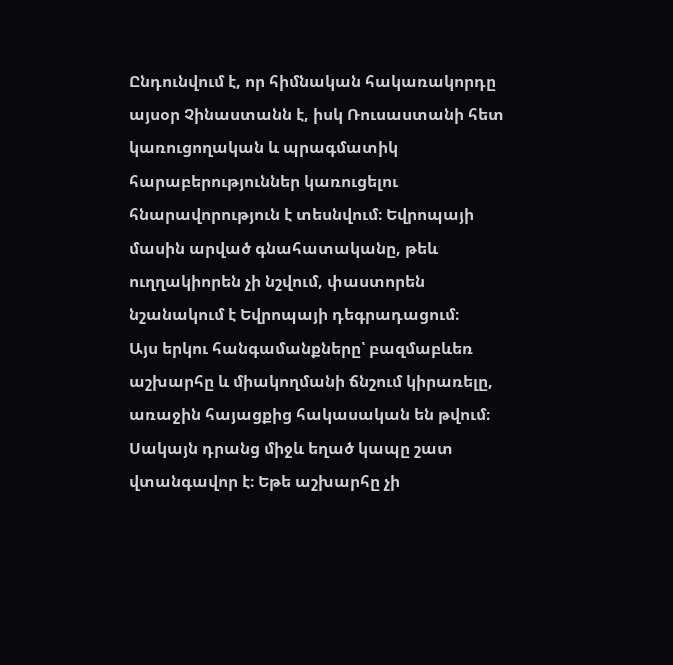Ընդունվում է, որ հիմնական հակառակորդը այսօր Չինաստանն է, իսկ Ռուսաստանի հետ կառուցողական և պրագմատիկ հարաբերություններ կառուցելու հնարավորություն է տեսնվում։ Եվրոպայի մասին արված գնահատականը, թեև ուղղակիորեն չի նշվում, փաստորեն նշանակում է Եվրոպայի դեգրադացում։
Այս երկու հանգամանքները՝ բազմաբևեռ աշխարհը և միակողմանի ճնշում կիրառելը, առաջին հայացքից հակասական են թվում։ Սակայն դրանց միջև եղած կապը շատ վտանգավոր է։ Եթե աշխարհը չի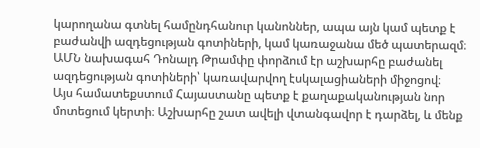կարողանա գտնել համընդհանուր կանոններ, ապա այն կամ պետք է բաժանվի ազդեցության գոտիների, կամ կառաջանա մեծ պատերազմ։ ԱՄՆ նախագահ Դոնալդ Թրամփը փորձում էր աշխարհը բաժանել ազդեցության գոտիների՝ կառավարվող էսկալացիաների միջոցով։
Այս համատեքստում Հայաստանը պետք է քաղաքականության նոր մոտեցում կերտի։ Աշխարհը շատ ավելի վտանգավոր է դարձել, և մենք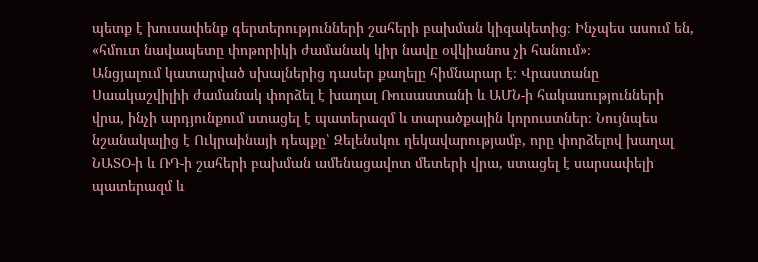պետք է խուսափենք գերտերությունների շահերի բախման կիզակետից։ Ինչպես ասում են, «հմուտ նավապետը փոթորիկի ժամանակ կիր նավը օվկիանոս չի հանում»։
Անցյալում կատարված սխալներից դասեր քաղելը հիմնարար է։ Վրաստանը Սաակաշվիլիի ժամանակ փորձել է խաղալ Ռուսաստանի և ԱՄՆ-ի հակասությունների վրա, ինչի արդյունքում ստացել է պատերազմ և տարածքային կորուստներ։ Նույնպես նշանակալից է Ուկրաինայի դեպքը՝ Զելենսկու ղեկավարությամբ, որը փորձելով խաղալ ՆԱՏՕ-ի և ՌԴ-ի շահերի բախման ամենացավոտ մետերի վրա, ստացել է սարսափելի պատերազմ և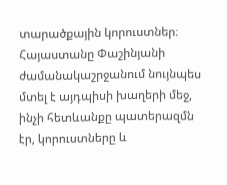տարածքային կորուստներ։ Հայաստանը Փաշինյանի ժամանակաշրջանում նույնպես մտել է այդպիսի խաղերի մեջ, ինչի հետևանքը պատերազմն էր, կորուստները և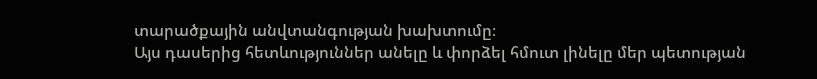տարածքային անվտանգության խախտումը։
Այս դասերից հետևություններ անելը և փորձել հմուտ լինելը մեր պետության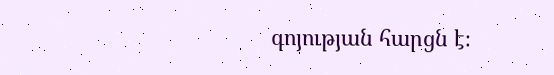գոյության հարցն է։